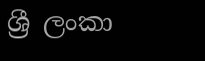ශ්‍රී ලංකා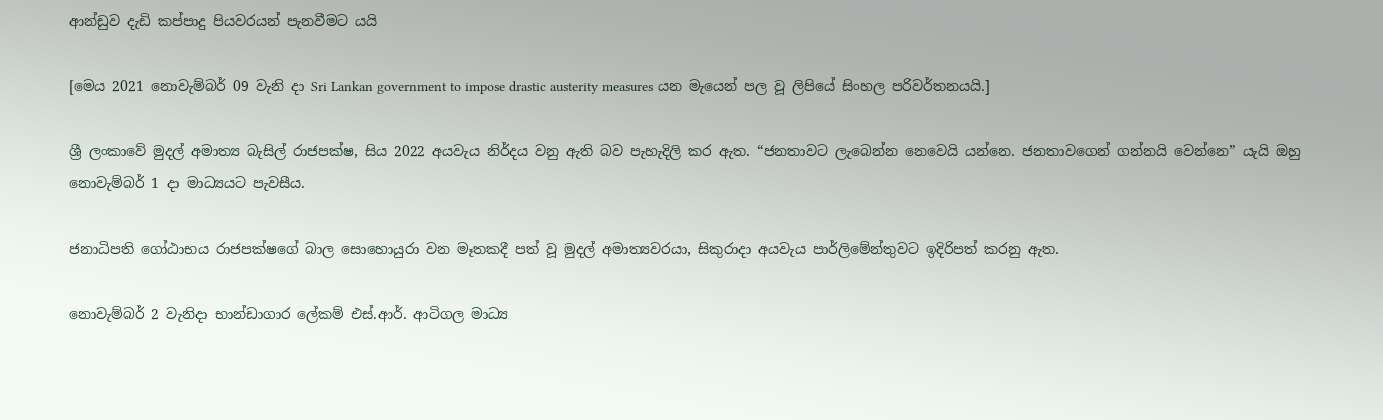ආන්ඩුව දැඩි කප්පාදු පියවරයන් පැනවීමට යයි

[මෙය 2021 නොවැම්බර් 09 වැනි දා Sri Lankan government to impose drastic austerity measures යන මැයෙන් පල වූ ලිපියේ සිංහල පරිවර්තනයයි.]

ශ්‍රී ලංකාවේ මුදල් අමාත්‍ය බැසිල් රාජපක්ෂ, සිය 2022 අයවැය නිර්දය වනු ඇති බව පැහැදිලි කර ඇත. “ජනතාවට ලැබෙන්න නෙවෙයි යන්නෙ. ජනතාවගෙන් ගන්නයි වෙන්නෙ” යැයි ඔහු නොවැම්බර් 1 දා මාධ්‍යයට පැවසීය.

ජනාධිපති ගෝඨාභය රාජපක්ෂගේ බාල සොහොයුරා වන මෑතකදී පත් වූ මුදල් අමාත්‍යවරයා, සිකුරාදා අයවැය පාර්ලිමේන්තුවට ඉදිරිපත් කරනු ඇත.

නොවැම්බර් 2 වැනිදා භාන්ඩාගාර ලේකම් එස්.ආර්. ආටිගල මාධ්‍ය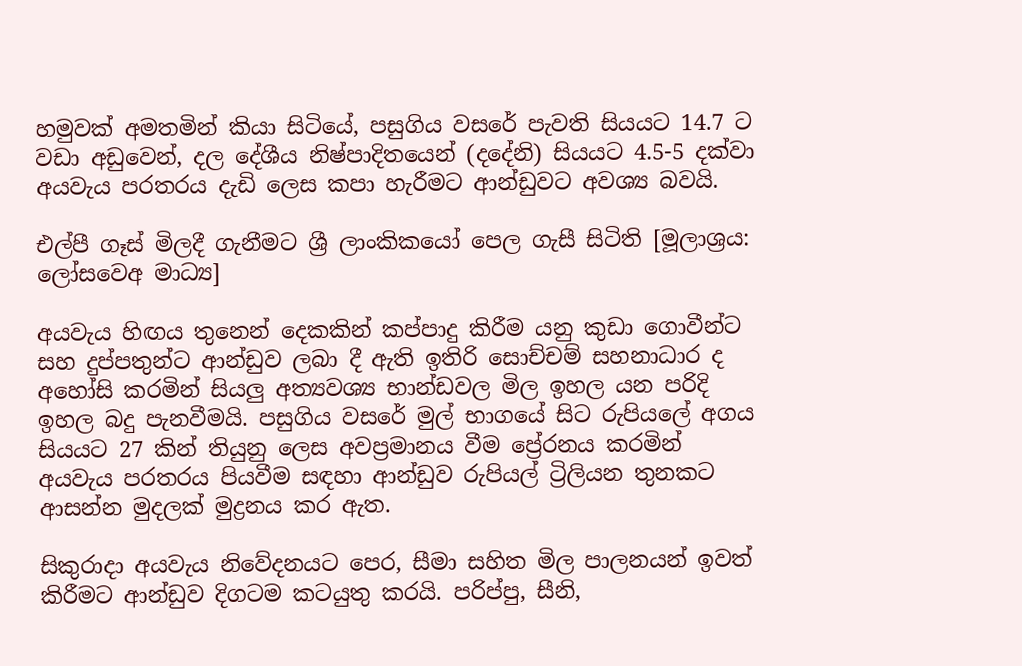හමුවක් අමතමින් කියා සිටියේ, පසුගිය වසරේ පැවති සියයට 14.7 ට වඩා අඩුවෙන්, දල දේශීය නිෂ්පාදිතයෙන් (දදේනි) සියයට 4.5-5 දක්වා අයවැය පරතරය දැඩි ලෙස කපා හැරීමට ආන්ඩුවට අවශ්‍ය බවයි.

එල්පී ගෑස් මිලදී ගැනීමට ශ්‍රී ලාංකිකයෝ පෙල ගැසී සිටිති [මූලාශ්‍රය: ලෝසවෙඅ මාධ්‍ය]

අයවැය හිඟය තුනෙන් දෙකකින් කප්පාදු කිරීම යනු කුඩා ගොවීන්ට සහ දුප්පතුන්ට ආන්ඩුව ලබා දී ඇති ඉතිරි සොච්චම් සහනාධාර ද අහෝසි කරමින් සියලු අත්‍යවශ්‍ය භාන්ඩවල මිල ඉහල යන පරිදි ඉහල බදු පැනවීමයි. පසුගිය වසරේ මුල් භාගයේ සිට රුපියලේ අගය සියයට 27 කින් තියුනු ලෙස අවප්‍රමානය වීම ප්‍රේරනය කරමින් අයවැය පරතරය පියවීම සඳහා ආන්ඩුව රුපියල් ට්‍රිලියන තුනකට ආසන්න මුදලක් මුද්‍රනය කර ඇත.

සිකුරාදා අයවැය නිවේදනයට පෙර, සීමා සහිත මිල පාලනයන් ඉවත් කිරීමට ආන්ඩුව දිගටම කටයුතු කරයි. පරිප්පු, සීනි,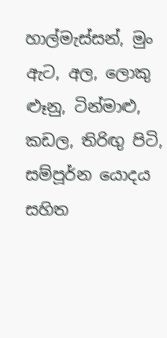හාල්මැස්සන්, මුං ඇට, අල, ලොකු ළූනු, ටින්මාළු, කඩල, තිරිඟු පිටි, සම්පූර්න යොදය සහිත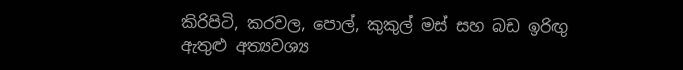කිරිපිටි, කරවල, පොල්, කුකුල් මස් සහ බඩ ඉරිඟු ඇතුළු අත්‍යවශ්‍ය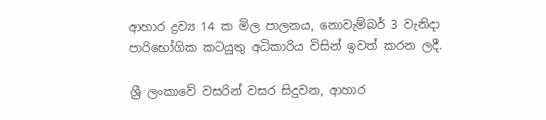ආහාර ද්‍රව්‍ය 14 ක මිල පාලනය, නොවැම්බර් 3 වැනිදා පාරිභෝගික කටයුතු අධිකාරිය විසින් ඉවත් කරන ලදී.

ශ්‍රී ලංකාවේ වසරින් වසර සිදුවන, ආහාර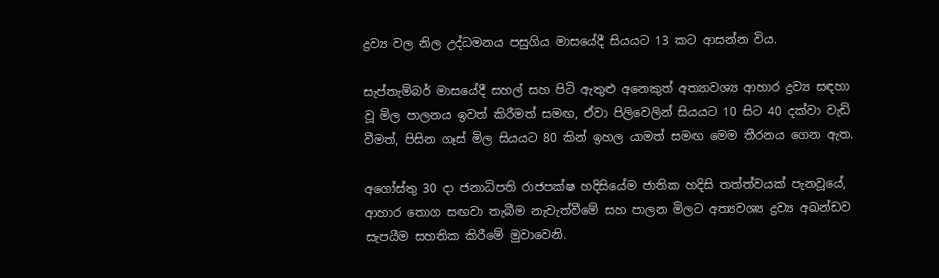ද්‍රව්‍ය වල නිල උද්ධමනය පසුගිය මාසයේදී සියයට 13 කට ආසන්න විය.

සැප්තැම්බර් මාසයේදී සහල් සහ පිටි ඇතුළු අනෙකුත් අත්‍යාවශ්‍ය ආහාර ද්‍රව්‍ය සඳහා වූ මිල පාලනය ඉවත් කිරීමත් සමඟ, ඒවා පිලිවෙලින් සියයට 10 සිට 40 දක්වා වැඩි වීමත්, පිසින ගෑස් මිල සියයට 80 කින් ඉහල යාමත් සමඟ මෙම තීරනය ගෙන ඇත.

අගෝස්තු 30 දා ජනාධිපති රාජපක්ෂ හදිසියේම ජාතික හදිසි තත්ත්වයක් පැනවූයේ, ආහාර තොග සඟවා තැබීම නැවැත්වීමේ සහ පාලන මිලට අත්‍යවශ්‍ය ද්‍රව්‍ය අඛන්ඩව සැපයීම සහතික කිරීමේ මුවාවෙනි.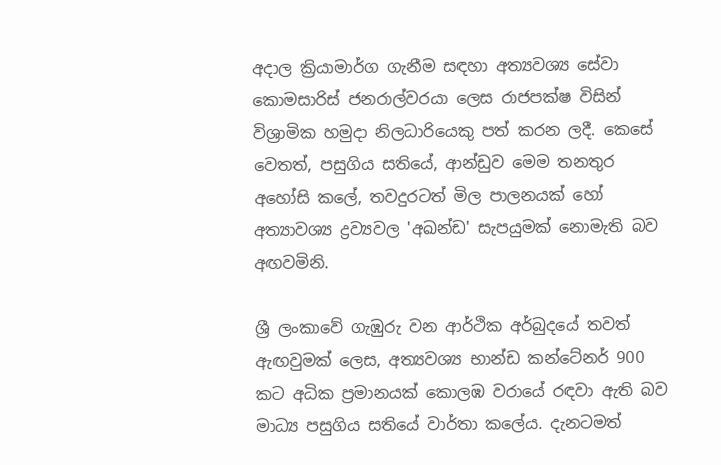අදාල ක්‍රියාමාර්ග ගැනීම සඳහා අත්‍යවශ්‍ය සේවා කොමසාරිස් ජනරාල්වරයා ලෙස රාජපක්ෂ විසින් විශ්‍රාමික හමුදා නිලධාරියෙකු පත් කරන ලදී. කෙසේ වෙතත්, පසුගිය සතියේ, ආන්ඩුව මෙම තනතුර අහෝසි කලේ, තවදුරටත් මිල පාලනයක් හෝ අත්‍යාවශ්‍ය ද්‍රව්‍යවල 'අඛන්ඩ' සැපයුමක් නොමැති බව අඟවමිනි.

ශ්‍රී ලංකාවේ ගැඹුරු වන ආර්ථික අර්බුදයේ තවත් ඇඟවුමක් ලෙස, අත්‍යවශ්‍ය භාන්ඩ කන්ටේනර් 900 කට අධික ප්‍රමානයක් කොලඹ වරායේ රඳවා ඇති බව මාධ්‍ය පසුගිය සතියේ වාර්තා කලේය. දැනටමත්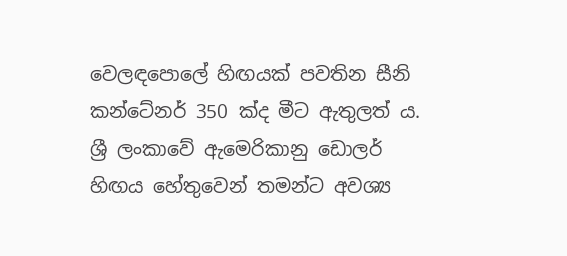වෙලඳපොලේ හිඟයක් පවතින සීනි කන්ටේනර් 350 ක්ද මීට ඇතුලත් ය. ශ්‍රී ලංකාවේ ඇමෙරිකානු ඩොලර් හිඟය හේතුවෙන් තමන්ට අවශ්‍ය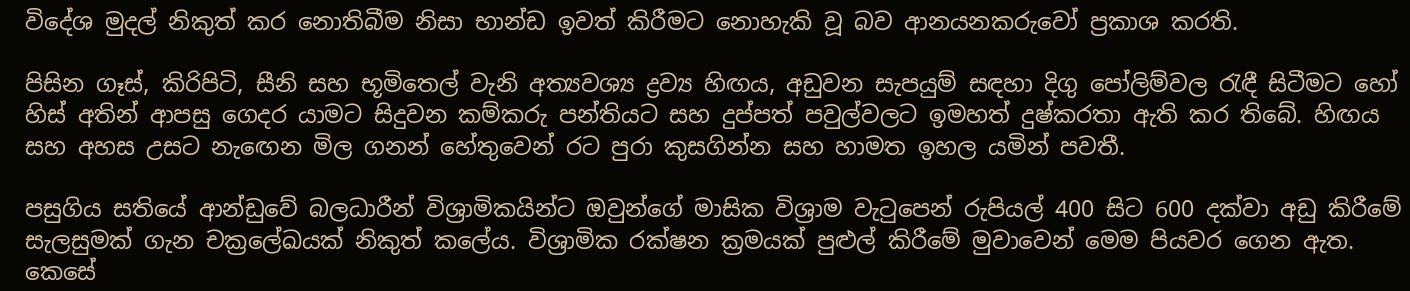විදේශ මුදල් නිකුත් කර නොතිබීම නිසා භාන්ඩ ඉවත් කිරීමට නොහැකි වූ බව ආනයනකරුවෝ ප්‍රකාශ කරති.

පිසින ගෑස්, කිරිපිටි, සීනි සහ භූමිතෙල් වැනි අත්‍යවශ්‍ය ද්‍රව්‍ය හිඟය, අඩුවන සැපයුම් සඳහා දිගු පෝලිම්වල රැඳී සිටීමට හෝ හිස් අතින් ආපසු ගෙදර යාමට සිදුවන කම්කරු පන්තියට සහ දුප්පත් පවුල්වලට ඉමහත් දුෂ්කරතා ඇති කර තිබේ. හිඟය සහ අහස උසට නැඟෙන මිල ගනන් හේතුවෙන් රට පුරා කුසගින්න සහ හාමත ඉහල යමින් පවතී.

පසුගිය සතියේ ආන්ඩුවේ බලධාරීන් විශ්‍රාමිකයින්ට ඔවුන්ගේ මාසික විශ්‍රාම වැටුපෙන් රුපියල් 400 සිට 600 දක්වා අඩු කිරීමේ සැලසුමක් ගැන චක්‍රලේඛයක් නිකුත් කලේය. විශ්‍රාමික රක්ෂන ක්‍රමයක් පුළුල් කිරීමේ මුවාවෙන් මෙම පියවර ගෙන ඇත. කෙසේ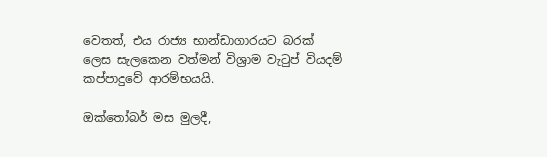වෙතත්, එය රාජ්‍ය භාන්ඩාගාරයට බරක් ලෙස සැලකෙන වත්මන් විශ්‍රාම වැටුප් වියදම් කප්පාදුවේ ආරම්භයයි.

ඔක්තෝබර් මස මුලදී,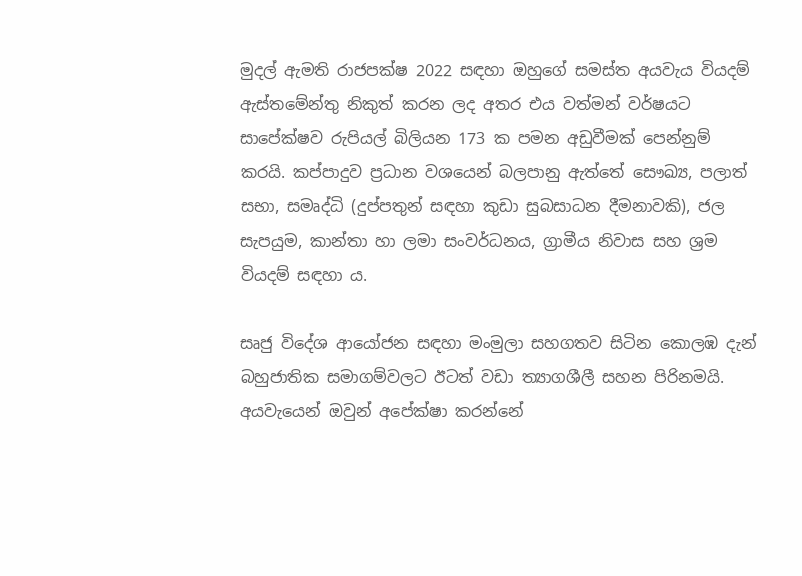මුදල් ඇමති රාජපක්ෂ 2022 සඳහා ඔහුගේ සමස්ත අයවැය වියදම් ඇස්තමේන්තු නිකුත් කරන ලද අතර එය වත්මන් වර්ෂයට සාපේක්ෂව රුපියල් බිලියන 173 ක පමන අඩුවීමක් පෙන්නුම් කරයි. කප්පාදුව ප්‍රධාන වශයෙන් බලපානු ඇත්තේ සෞඛ්‍ය, පලාත් සභා, සමෘද්ධි (දුප්පතුන් සඳහා කුඩා සුබසාධන දීමනාවකි), ජල සැපයුම, කාන්තා හා ලමා සංවර්ධනය, ග්‍රාමීය නිවාස සහ ශ්‍රම වියදම් සඳහා ය.

සෘජු විදේශ ආයෝජන සඳහා මංමුලා සහගතව සිටින කොලඹ දැන් බහුජාතික සමාගම්වලට ඊටත් වඩා ත්‍යාගශීලී සහන පිරිනමයි. අයවැයෙන් ඔවුන් අපේක්ෂා කරන්නේ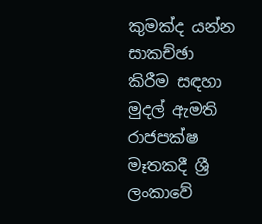කුමක්ද යන්න සාකච්ඡා කිරීම සඳහා මුදල් ඇමති රාජපක්ෂ මෑතකදී ශ්‍රී ලංකාවේ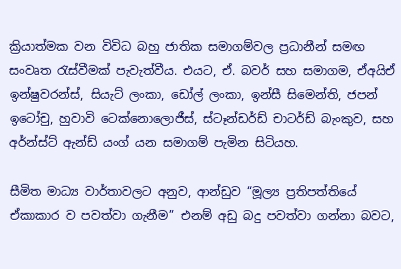ක්‍රියාත්මක වන විවිධ බහු ජාතික සමාගම්වල ප්‍රධානීන් සමඟ සංවෘත රැස්වීමක් පැවැත්වීය. එයට, ඒ. බවර් සහ සමාගම, ඒඅයිඒ ඉන්ෂුවරන්ස්, සියැට් ලංකා, ඩෝල් ලංකා, ඉන්සී සිමෙන්ති, ජපන් ඉටෝචු, හුවාවි ටෙක්නොලොජීස්, ස්ටෑන්ඩර්ඩ් චාටර්ඩ් බැංකුව, සහ අර්න්ස්ට් ඇන්ඩ් යංග් යන සමාගම් පැමින සිටියහ.

සීමිත මාධ්‍ය වාර්තාවලට අනුව, ආන්ඩුව “මූල්‍ය ප්‍රතිපත්තියේ ඒකාකාර ව පවත්වා ගැනීම” එනම් අඩු බදු පවත්වා ගන්නා බවට,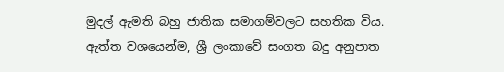මුදල් ඇමති බහු ජාතික සමාගම්වලට සහතික විය. ඇත්ත වශයෙන්ම, ශ්‍රී ලංකාවේ සංගත බදු අනුපාත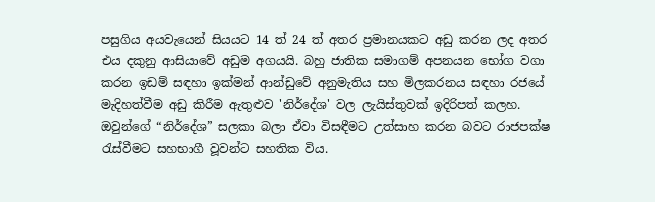පසුගිය අයවැයෙන් සියයට 14 ත් 24 ත් අතර ප්‍රමානයකට අඩු කරන ලද අතර එය දකුනු ආසියාවේ අඩුම අගයයි. බහු ජාතික සමාගම් අපනයන භෝග වගා කරන ඉඩම් සඳහා ඉක්මන් ආන්ඩුවේ අනුමැතිය සහ මිලකරනය සඳහා රජයේ මැදිහත්වීම අඩු කිරීම ඇතුළුව 'නිර්දේශ' වල ලැයිස්තුවක් ඉදිරිපත් කලහ. ඔවුන්ගේ “නිර්දේශ” සලකා බලා ඒවා විසඳීමට උත්සාහ කරන බවට රාජපක්ෂ රැස්වීමට සහභාගී වූවන්ට සහතික විය.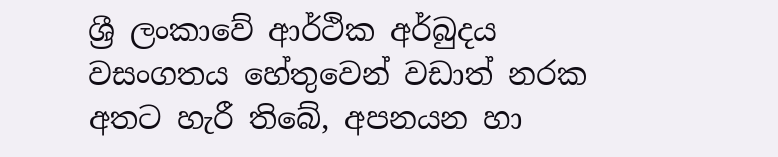ශ්‍රී ලංකාවේ ආර්ථික අර්බුදය වසංගතය හේතුවෙන් වඩාත් නරක අතට හැරී තිබේ, අපනයන හා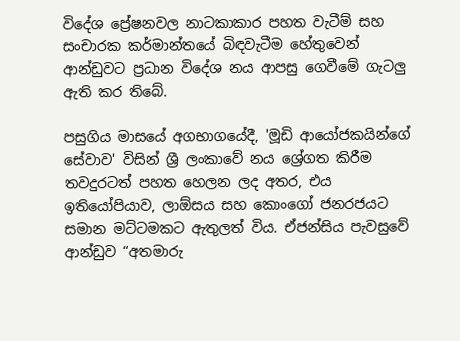විදේශ ප්‍රේෂනවල නාටකාකාර පහත වැටීම් සහ සංචාරක කර්මාන්තයේ බිඳවැටීම හේතුවෙන් ආන්ඩුවට ප්‍රධාන විදේශ නය ආපසු ගෙවීමේ ගැටලු ඇති කර තිබේ.

පසුගිය මාසයේ අගභාගයේදී, 'මූඩි ආයෝජකයින්ගේ සේවාව' විසින් ශ්‍රී ලංකාවේ නය ශ්‍රේගත කිරීම තවදුරටත් පහත හෙලන ලද අතර, එය ඉතියෝපියාව, ලාඕසය සහ කොංගෝ ජනරජයට සමාන මට්ටමකට ඇතුලත් විය. ඒජන්සිය පැවසුවේ ආන්ඩුව “අතමාරු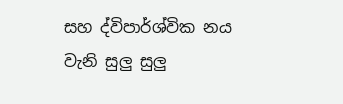සහ ද්විපාර්ශ්වික නය වැනි සුලු සුලු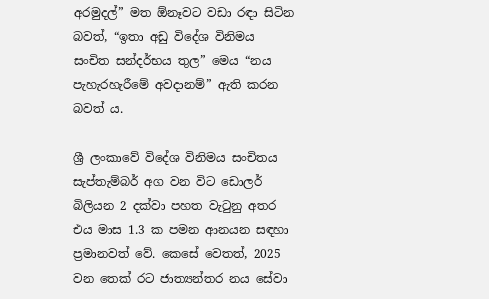අරමුදල්” මත ඕනෑවට වඩා රඳා සිටින බවත්, “ඉතා අඩු විදේශ විනිමය සංචිත සන්දර්භය තුල” මෙය “නය පැහැරහැරීමේ අවදානම්” ඇති කරන බවත් ය.

ශ්‍රී ලංකාවේ විදේශ විනිමය සංචිතය සැප්තැම්බර් අග වන විට ඩොලර් බිලියන 2 දක්වා පහත වැටුනු අතර එය මාස 1.3 ක පමන ආනයන සඳහා ප්‍රමානවත් වේ. කෙසේ වෙතත්, 2025 වන තෙක් රට ජාත්‍යන්තර නය සේවා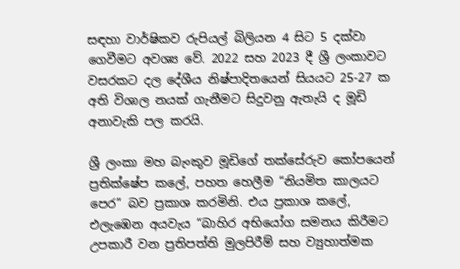සඳහා වාර්ෂිකව රුපියල් බිලියන 4 සිට 5 දක්වා ගෙවීමට අවශ්‍ය වේ. 2022 සහ 2023 දී ශ්‍රී ලංකාවට වසරකට දල දේශීය නිෂ්පාදිතයෙන් සියයට 25-27 ක අති විශාල නයක් ගැනීමට සිදුවනු ඇතැයි ද මූඩි අනාවැකි පල කරයි.

ශ්‍රී ලංකා මහ බැංකුව මූඩිගේ තක්සේරුව කෝපයෙන් ප්‍රතික්ෂේප කලේ, පහත හෙලීම “නියමිත කාලයට පෙර” බව ප්‍රකාශ කරමිනි. එය ප්‍රකාශ කලේ, එලැඹෙන අයවැය “බාහිර අභියෝග සමනය කිරීමට උපකාරී වන ප්‍රතිපත්ති මුලපිරීම් සහ ව්‍යුහාත්මක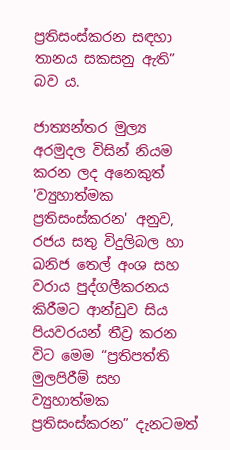ප්‍රතිසංස්කරන සඳහා තානය සකසනු ඇති” බව ය.

ජාත්‍යන්තර මුල්‍ය අරමුදල විසින් නියම කරන ලද අනෙකුත් 'ව්‍යුහාත්මක ප්‍රතිසංස්කරන' අනුව, රජය සතු විදුලිබල හා ඛනිජ තෙල් අංශ සහ වරාය පුද්ගලීකරනය කිරීමට ආන්ඩුව සිය පියවරයන් තීව්‍ර කරන විට මෙම “ප්‍රතිපත්ති මුලපිරීම් සහ ව්‍යුහාත්මක ප්‍රතිසංස්කරන” දැනටමත්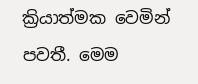ක්‍රියාත්මක වෙමින් පවතී. මෙම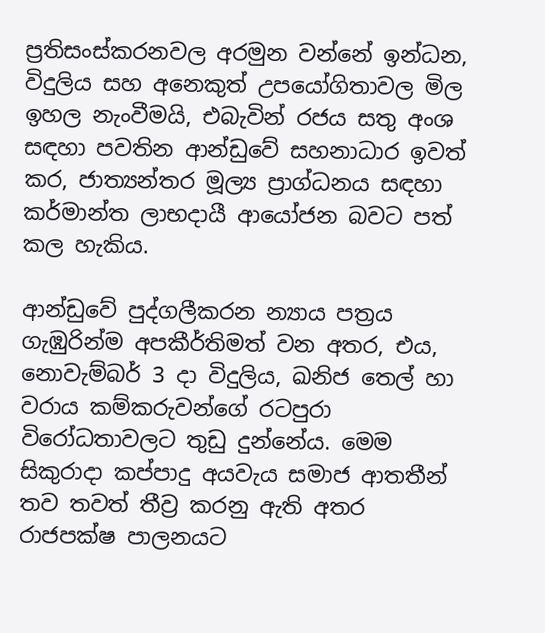ප්‍රතිසංස්කරනවල අරමුන වන්නේ ඉන්ධන, විදුලිය සහ අනෙකුත් උපයෝගිතාවල මිල ඉහල නැංවීමයි, එබැවින් රජය සතු අංශ සඳහා පවතින ආන්ඩුවේ සහනාධාර ඉවත් කර, ජාත්‍යන්තර මූල්‍ය ප්‍රාග්ධනය සඳහා කර්මාන්ත ලාභදායී ආයෝජන බවට පත් කල හැකිය.

ආන්ඩුවේ පුද්ගලීකරන න්‍යාය පත්‍රය ගැඹුරින්ම අපකීර්තිමත් වන අතර, එය, නොවැම්බර් 3 දා විදුලිය, ඛනිජ තෙල් හා වරාය කම්කරුවන්ගේ රටපුරා විරෝධතාවලට තුඩු දුන්නේය. මෙම සිකුරාදා කප්පාදු අයවැය සමාජ ආතතීන් තව තවත් තීව්‍ර කරනු ඇති අතර රාජපක්ෂ පාලනයට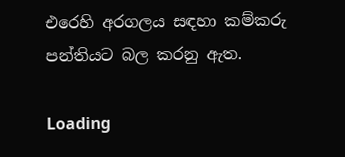එරෙහි අරගලය සඳහා කම්කරු පන්තියට බල කරනු ඇත.

Loading